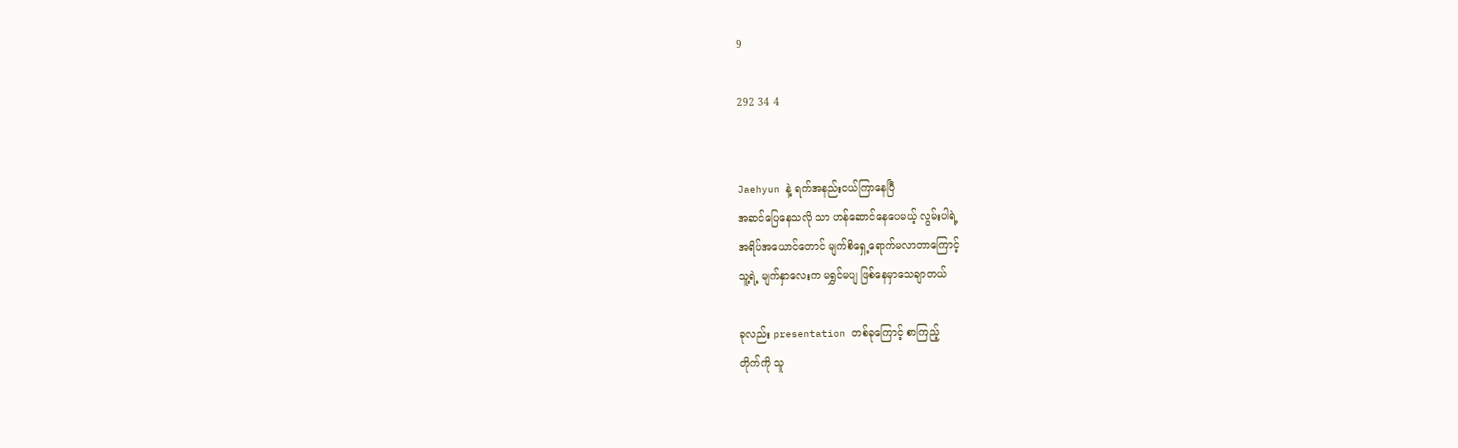9

292 34 4


Jaehyun နဲ့ ရက်အနည်းငယ်ကြာနေပြီ
အဆင်ပြေနေသလို သာ ဟန်ဆောင်နေပေမယ့် လွမ်းပါရဲ့
အရိပ်အယောင်တောင် မျက်စိရှေ့ရောက်မလာတာကြောင့်
သူ့ရဲ့ မျက်နှာလေးက မရွှင်မပျ ဖြစ်နေမှာသေချာတယ်

ခုလည်း presentation တစ်ခုကြောင့် စာကြည့်
တိုက်ကို သူ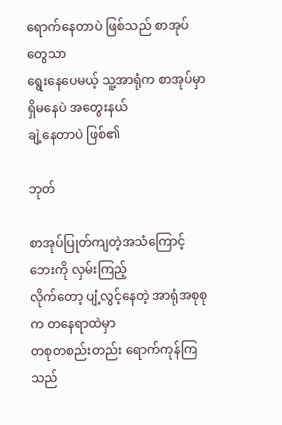ရောက်နေတာပဲ ဖြစ်သည် စာအုပ်တွေသာ
ရွေးနေပေမယ့် သူ့အာရုံက စာအုပ်မှာရှိမနေပဲ အတွေးနယ်
ချဲ့နေတာပဲ ဖြစ်၏

ဘုတ်

စာအုပ်ပြုတ်ကျတဲ့အသံကြောင့် ဘေးကို လှမ်းကြည့်
လိုက်တော့ ပျံ့လွင့်နေတဲ့ အာရုံအစုစုက တနေရာထဲမှာ
တစုတစည်းတည်း ရောက်ကုန်ကြသည်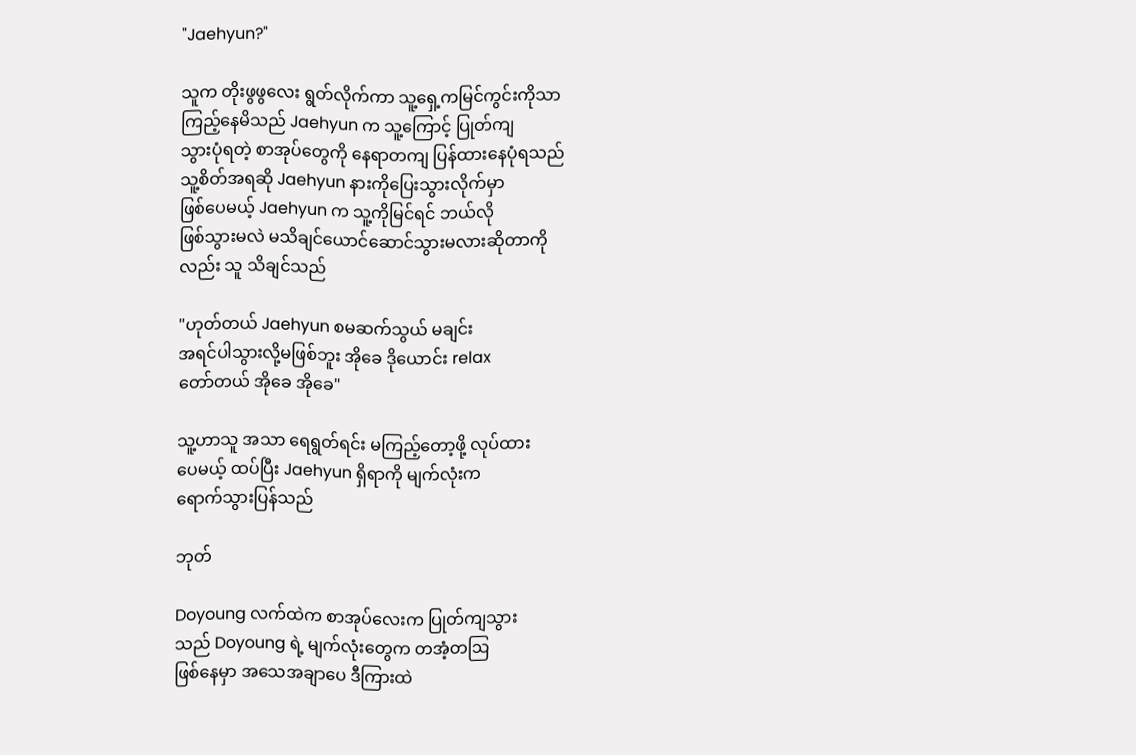"Jaehyun?"

သူက တိုးဖွဖွလေး ရွတ်လိုက်ကာ သူ့ရှေ့ကမြင်ကွင်းကိုသာ
ကြည့်နေမိသည် Jaehyun က သူ့ကြောင့် ပြုတ်ကျ
သွားပုံရတဲ့ စာအုပ်တွေကို နေရာတကျ ပြန်ထားနေပုံရသည်
သူ့စိတ်အရဆို Jaehyun နားကိုပြေးသွားလိုက်မှာ
ဖြစ်ပေမယ့် Jaehyun က သူ့ကိုမြင်ရင် ဘယ်လို
ဖြစ်သွားမလဲ မသိချင်ယောင်ဆောင်သွားမလားဆိုတာကို
လည်း သူ သိချင်သည်

"ဟုတ်တယ် Jaehyun စမဆက်သွယ် မချင်း
အရင်ပါသွားလို့မဖြစ်ဘူး အိုခေ ဒိုယောင်း relax
တော်တယ် အိုခေ အိုခေ"

သူ့ဟာသူ အသာ ရေရွတ်ရင်း မကြည့်တော့ဖို့ လုပ်ထား
ပေမယ့် ထပ်ပြီး Jaehyun ရှိရာကို မျက်လုံးက
ရောက်သွားပြန်သည်

ဘုတ်

Doyoung လက်ထဲက စာအုပ်လေးက ပြုတ်ကျသွား
သည် Doyoung ရဲ့ မျက်လုံးတွေက တအံ့တဩ
ဖြစ်နေမှာ အသေအချာပေ ဒီကြားထဲ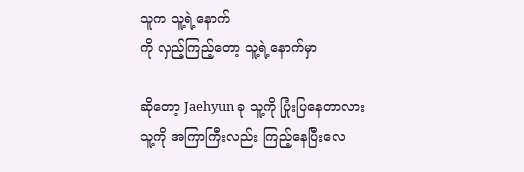သူက သူ့ရဲ့နောက်
ကို လှည့်ကြည့်တော့ သူ့ရဲ့နောက်မှာ

ဆိုတော့ Jaehyun ခု သူ့ကို ပြုံးပြနေတာလား
သူ့ကို အကြာကြီးလည်း ကြည့်နေပြီးလေ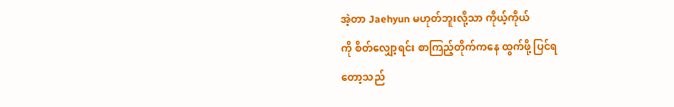အဲ့တာ Jaehyun မဟုတ်ဘူးလို့သာ ကိုယ့်ကိုယ်
ကို စိတ်လျှော့ရင်း စာကြည့်တိုက်ကနေ ထွက်ဖို့ ပြင်ရ
တော့သည်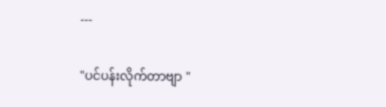---

"ပင်ပန်းလိုက်တာဗျာ "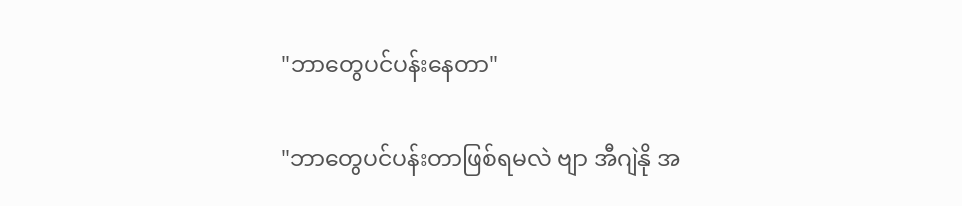"ဘာတွေပင်ပန်းနေတာ"

"ဘာတွေပင်ပန်းတာဖြစ်ရမလဲ ဗျာ အီဂျဲနို အ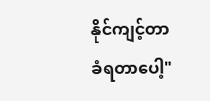နိုင်ကျင့်တာ
ခံရတာပေါ့"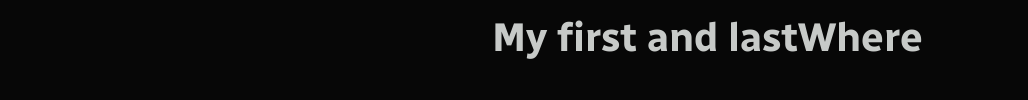My first and lastWhere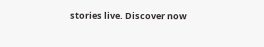stories live. Discover now